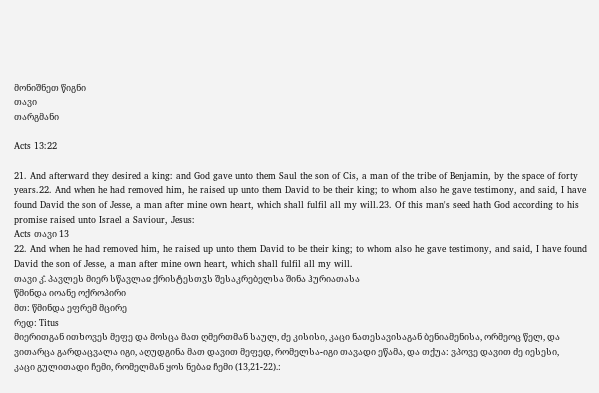მონიშნეთ წიგნი
თავი
თარგმანი

Acts 13:22

21. And afterward they desired a king: and God gave unto them Saul the son of Cis, a man of the tribe of Benjamin, by the space of forty years.22. And when he had removed him, he raised up unto them David to be their king; to whom also he gave testimony, and said, I have found David the son of Jesse, a man after mine own heart, which shall fulfil all my will.23. Of this man's seed hath God according to his promise raised unto Israel a Saviour, Jesus:
Acts თავი 13
22. And when he had removed him, he raised up unto them David to be their king; to whom also he gave testimony, and said, I have found David the son of Jesse, a man after mine own heart, which shall fulfil all my will.
თავი კ̂. პავლეს მიერ სწავლაჲ ქრისტესთჳს შესაკრებელსა შინა ჰურიათასა
წმინდა იოანე ოქროპირი
მთ: წმინდა ეფრემ მცირე
რედ: Titus
მიერითგან ითხოვეს მეფე და მოსცა მათ ღმერთმან საულ, ძე კისისი, კაცი ნათესავისაგან ბენიამენისა, ორმეოც წელ, და ვითარცა გარდაცვალა იგი, აღუდგინა მათ დავით მეფედ, რომელსა-იგი თავადი ეწამა, და თქუა: ვპოვე დავით ძე იესესი, კაცი გულითადი ჩემი, რომელმან ყოს ნებაჲ ჩემი (13,21-22).: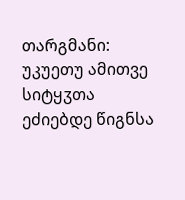თარგმანი: უკუეთუ ამითვე სიტყჳთა ეძიებდე წიგნსა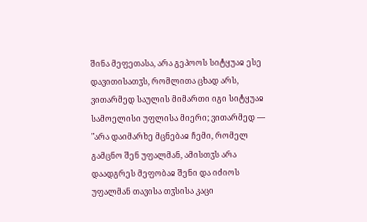შინა მეფეთასა, არა გეპოოს სიტყუაჲ ესე დავითისათჳს, რომლითა ცხად არს, ვითარმედ საულის მიმართი იგი სიტყუაჲ სამოელისი უფლისა მიერი; ვითარმედ — "არა დაიმარხე მცნებაჲ ჩემი, რომელ გამცნო შენ უფალმან, ამისთჳს არა დაადგრეს მეფობაჲ შენი და იძიოს უფალმან თავისა თჳსისა კაცი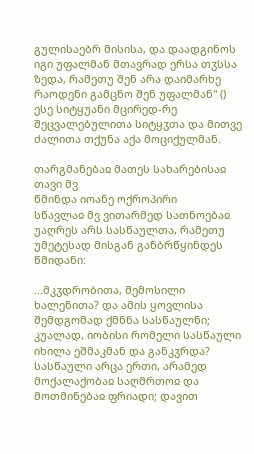გულისაებრ მისისა, და დაადგინოს იგი უფალმან მთავრად ერსა თჳსსა ზედა, რამეთუ შენ არა დაიმარხე რაოდენი გამცნო შენ უფალმან" () ესე სიტყუანი მცირედ-რე შეცვალებულითა სიტყჳთა და მითვე ძალითა თქუნა აქა მოციქულმან.

თარგმანებაჲ მათეს სახარებისაჲ თავი მვ
წმინდა იოანე ოქროპირი
სწავლაჲ მვ ვითარმედ სათნოებაჲ უაღრეს არს სასწაულთა, რამეთუ უმეტესად მისგან განბრწყინდეს წმიდანი:

...მკჳდრობითა, შემოსილი ხალენითა? და ამის ყოვლისა შემდგომად ქმნნა სასწაულნი; კუალად, იობისი რომელი სასწაული იხილა ეშმაკმან და განკჳრდა? სასწაული არცა ერთი, არამედ მოქალაქობაჲ საღმრთოჲ და მოთმინებაჲ ფრიადი; დავით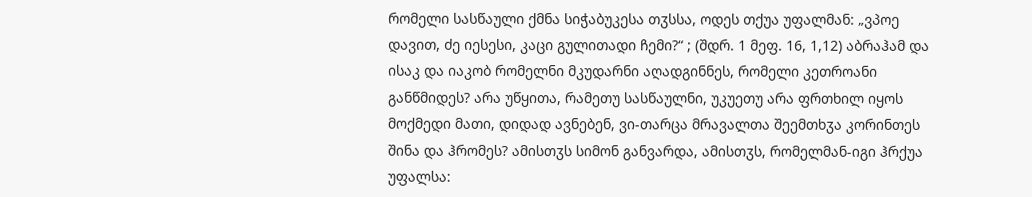რომელი სასწაული ქმნა სიჭაბუკესა თჳსსა, ოდეს თქუა უფალმან: „ვპოე დავით, ძე იესესი, კაცი გულითადი ჩემი?“ ; (შდრ. 1 მეფ. 16, 1,12) აბრაჰამ და ისაკ და იაკობ რომელნი მკუდარნი აღადგინნეს, რომელი კეთროანი განწმიდეს? არა უწყითა, რამეთუ სასწაულნი, უკუეთუ არა ფრთხილ იყოს მოქმედი მათი, დიდად ავნებენ, ვი-თარცა მრავალთა შეემთხჳა კორინთეს შინა და ჰრომეს? ამისთჳს სიმონ განვარდა, ამისთჳს, რომელმან-იგი ჰრქუა უფალსა: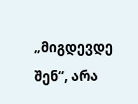„მიგდევდე შენ“, არა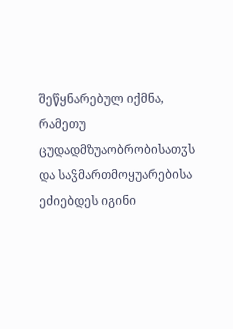შეწყნარებულ იქმნა, რამეთუ ცუდადმზუაობრობისათჳს და საჴმართმოყუარებისა ეძიებდეს იგინი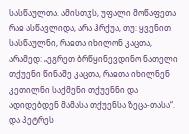სასწაულთა. ამისთჳს, უფალი მოწაფეთა რაჲ ასწავლიდა, არა ჰრქუა, თუ: ყვენით სასწაულნი, რაჲთა იხილონ კაცთა, არამედ: „ეგრეთ ბრწყინევდინო ნათელი თქუენი წინაშე კაცთა, რაჲთა იხილნენ კეთილნი საქმენი თქუენნი და ადიდებდენ მამასა თქუენსა ზეცა-თასა“. და პეტრეს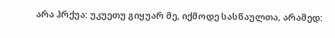არა ჰრქუა: უკუეთუ გიყუარ მე, იქმოდე სასწაულთა, არამედ: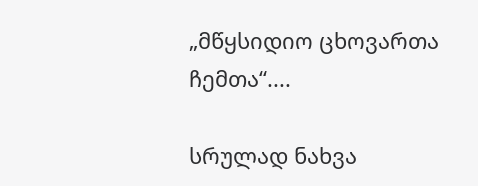„მწყსიდიო ცხოვართა ჩემთა“....

სრულად ნახვა